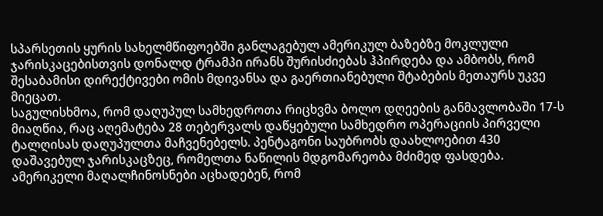სპარსეთის ყურის სახელმწიფოებში განლაგებულ ამერიკულ ბაზებზე მოკლული ჯარისკაცებისთვის დონალდ ტრამპი ირანს შურისძიებას ჰპირდება და ამბობს, რომ შესაბამისი დირექტივები ომის მდივანსა და გაერთიანებული შტაბების მეთაურს უკვე მიეცათ.
საგულისხმოა, რომ დაღუპულ სამხედროთა რიცხვმა ბოლო დღეების განმავლობაში 17-ს მიაღწია, რაც აღემატება 28 თებერვალს დაწყებული სამხედრო ოპერაციის პირველი ტალღისას დაღუპულთა მაჩვენებელს. პენტაგონი საუბრობს დაახლოებით 430 დაშავებულ ჯარისკაცზეც, რომელთა ნაწილის მდგომარეობა მძიმედ ფასდება.
ამერიკელი მაღალჩინოსნები აცხადებენ, რომ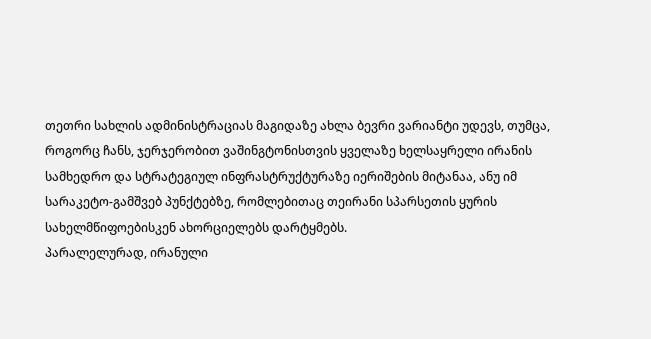თეთრი სახლის ადმინისტრაციას მაგიდაზე ახლა ბევრი ვარიანტი უდევს, თუმცა, როგორც ჩანს, ჯერჯერობით ვაშინგტონისთვის ყველაზე ხელსაყრელი ირანის სამხედრო და სტრატეგიულ ინფრასტრუქტურაზე იერიშების მიტანაა, ანუ იმ სარაკეტო-გამშვებ პუნქტებზე, რომლებითაც თეირანი სპარსეთის ყურის სახელმწიფოებისკენ ახორციელებს დარტყმებს.
პარალელურად, ირანული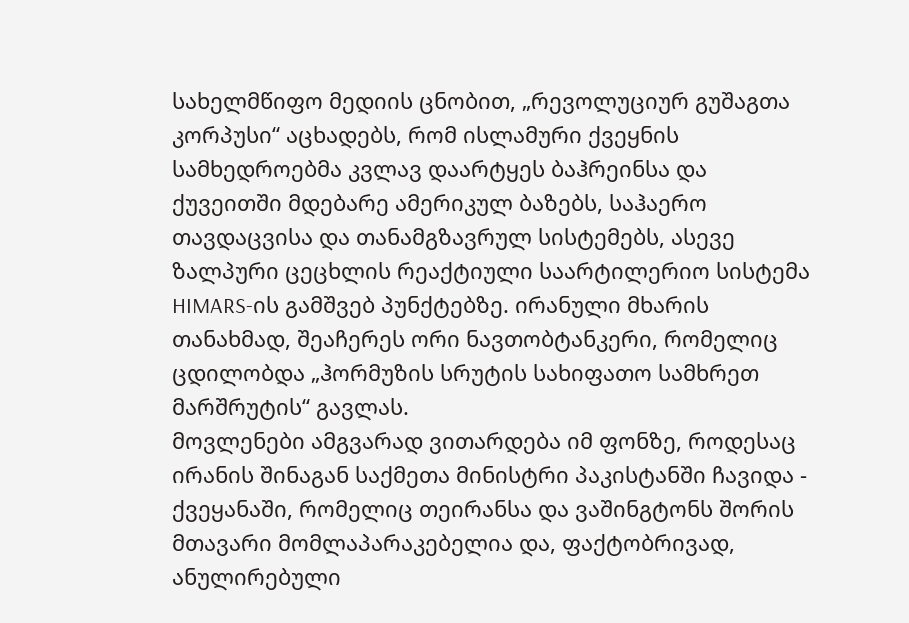სახელმწიფო მედიის ცნობით, „რევოლუციურ გუშაგთა კორპუსი“ აცხადებს, რომ ისლამური ქვეყნის სამხედროებმა კვლავ დაარტყეს ბაჰრეინსა და ქუვეითში მდებარე ამერიკულ ბაზებს, საჰაერო თავდაცვისა და თანამგზავრულ სისტემებს, ასევე ზალპური ცეცხლის რეაქტიული საარტილერიო სისტემა HIMARS-ის გამშვებ პუნქტებზე. ირანული მხარის თანახმად, შეაჩერეს ორი ნავთობტანკერი, რომელიც ცდილობდა „ჰორმუზის სრუტის სახიფათო სამხრეთ მარშრუტის“ გავლას.
მოვლენები ამგვარად ვითარდება იმ ფონზე, როდესაც ირანის შინაგან საქმეთა მინისტრი პაკისტანში ჩავიდა - ქვეყანაში, რომელიც თეირანსა და ვაშინგტონს შორის მთავარი მომლაპარაკებელია და, ფაქტობრივად, ანულირებული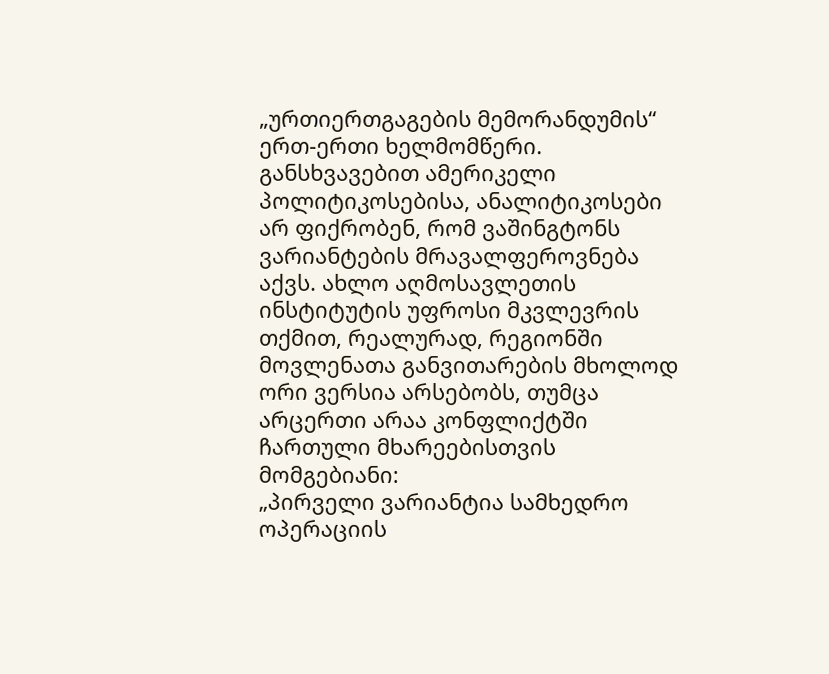„ურთიერთგაგების მემორანდუმის“ ერთ-ერთი ხელმომწერი.
განსხვავებით ამერიკელი პოლიტიკოსებისა, ანალიტიკოსები არ ფიქრობენ, რომ ვაშინგტონს ვარიანტების მრავალფეროვნება აქვს. ახლო აღმოსავლეთის ინსტიტუტის უფროსი მკვლევრის თქმით, რეალურად, რეგიონში მოვლენათა განვითარების მხოლოდ ორი ვერსია არსებობს, თუმცა არცერთი არაა კონფლიქტში ჩართული მხარეებისთვის მომგებიანი:
„პირველი ვარიანტია სამხედრო ოპერაციის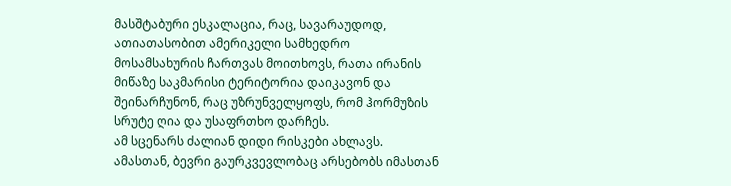მასშტაბური ესკალაცია, რაც, სავარაუდოდ, ათიათასობით ამერიკელი სამხედრო მოსამსახურის ჩართვას მოითხოვს, რათა ირანის მიწაზე საკმარისი ტერიტორია დაიკავონ და შეინარჩუნონ, რაც უზრუნველყოფს, რომ ჰორმუზის სრუტე ღია და უსაფრთხო დარჩეს.
ამ სცენარს ძალიან დიდი რისკები ახლავს. ამასთან, ბევრი გაურკვევლობაც არსებობს იმასთან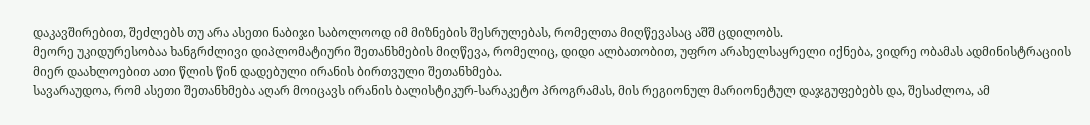დაკავშირებით, შეძლებს თუ არა ასეთი ნაბიჯი საბოლოოდ იმ მიზნების შესრულებას, რომელთა მიღწევასაც აშშ ცდილობს.
მეორე უკიდურესობაა ხანგრძლივი დიპლომატიური შეთანხმების მიღწევა, რომელიც, დიდი ალბათობით, უფრო არახელსაყრელი იქნება, ვიდრე ობამას ადმინისტრაციის მიერ დაახლოებით ათი წლის წინ დადებული ირანის ბირთვული შეთანხმება.
სავარაუდოა, რომ ასეთი შეთანხმება აღარ მოიცავს ირანის ბალისტიკურ-სარაკეტო პროგრამას, მის რეგიონულ მარიონეტულ დაჯგუფებებს და, შესაძლოა, ამ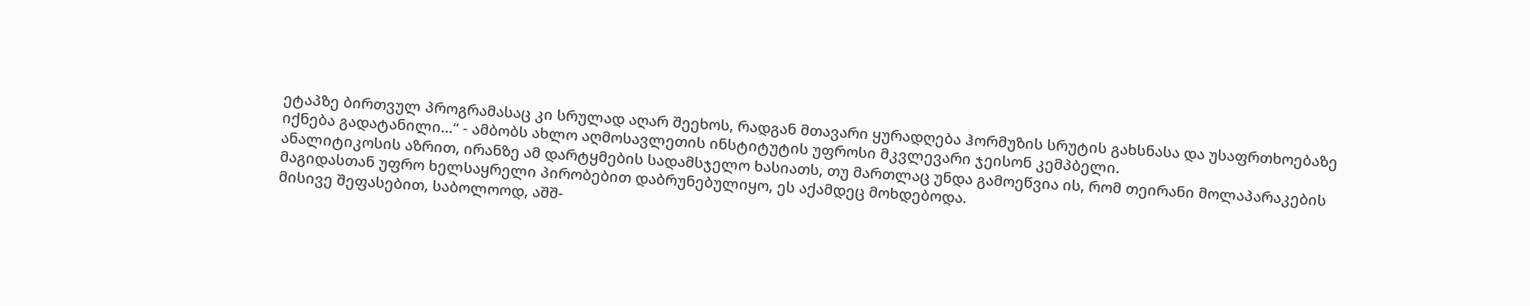ეტაპზე ბირთვულ პროგრამასაც კი სრულად აღარ შეეხოს, რადგან მთავარი ყურადღება ჰორმუზის სრუტის გახსნასა და უსაფრთხოებაზე იქნება გადატანილი...“ - ამბობს ახლო აღმოსავლეთის ინსტიტუტის უფროსი მკვლევარი ჯეისონ კემპბელი.
ანალიტიკოსის აზრით, ირანზე ამ დარტყმების სადამსჯელო ხასიათს, თუ მართლაც უნდა გამოეწვია ის, რომ თეირანი მოლაპარაკების მაგიდასთან უფრო ხელსაყრელი პირობებით დაბრუნებულიყო, ეს აქამდეც მოხდებოდა.
მისივე შეფასებით, საბოლოოდ, აშშ-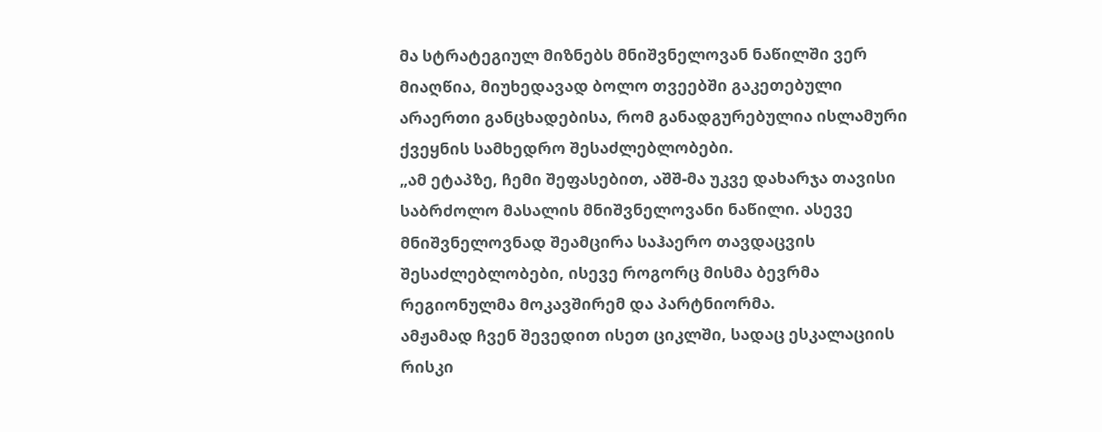მა სტრატეგიულ მიზნებს მნიშვნელოვან ნაწილში ვერ მიაღწია, მიუხედავად ბოლო თვეებში გაკეთებული არაერთი განცხადებისა, რომ განადგურებულია ისლამური ქვეყნის სამხედრო შესაძლებლობები.
„ამ ეტაპზე, ჩემი შეფასებით, აშშ-მა უკვე დახარჯა თავისი საბრძოლო მასალის მნიშვნელოვანი ნაწილი. ასევე მნიშვნელოვნად შეამცირა საჰაერო თავდაცვის შესაძლებლობები, ისევე როგორც მისმა ბევრმა რეგიონულმა მოკავშირემ და პარტნიორმა.
ამჟამად ჩვენ შევედით ისეთ ციკლში, სადაც ესკალაციის რისკი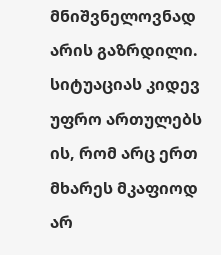მნიშვნელოვნად არის გაზრდილი. სიტუაციას კიდევ უფრო ართულებს ის, რომ არც ერთ მხარეს მკაფიოდ არ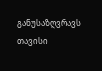განუსაზღვრავს თავისი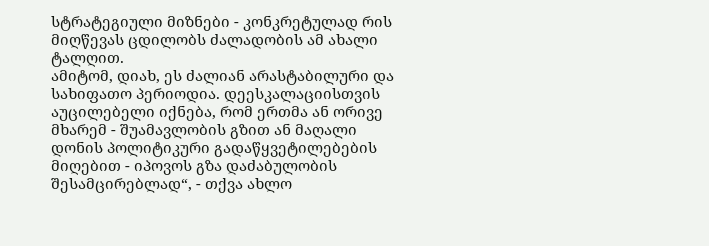სტრატეგიული მიზნები - კონკრეტულად რის მიღწევას ცდილობს ძალადობის ამ ახალი ტალღით.
ამიტომ, დიახ, ეს ძალიან არასტაბილური და სახიფათო პერიოდია. დეესკალაციისთვის აუცილებელი იქნება, რომ ერთმა ან ორივე მხარემ - შუამავლობის გზით ან მაღალი დონის პოლიტიკური გადაწყვეტილებების მიღებით - იპოვოს გზა დაძაბულობის შესამცირებლად“, - თქვა ახლო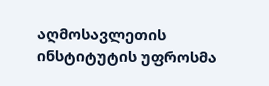აღმოსავლეთის ინსტიტუტის უფროსმა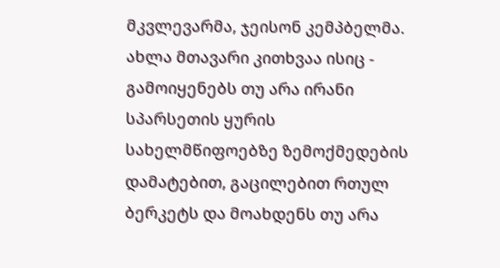მკვლევარმა, ჯეისონ კემპბელმა.
ახლა მთავარი კითხვაა ისიც - გამოიყენებს თუ არა ირანი სპარსეთის ყურის სახელმწიფოებზე ზემოქმედების დამატებით, გაცილებით რთულ ბერკეტს და მოახდენს თუ არა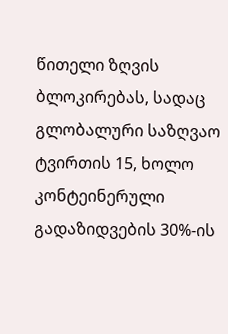წითელი ზღვის ბლოკირებას, სადაც გლობალური საზღვაო ტვირთის 15, ხოლო კონტეინერული გადაზიდვების 30%-ის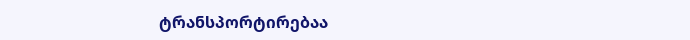ტრანსპორტირებაა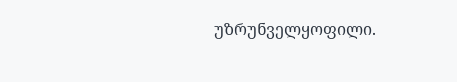უზრუნველყოფილი.